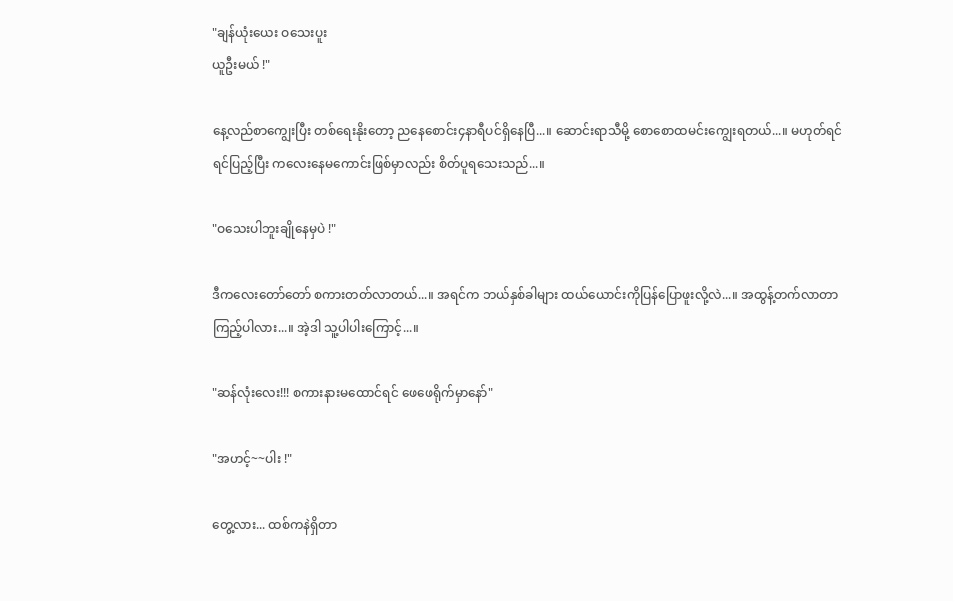"ချန်ယုံးယေး ဝသေးပူး
ယူဦးမယ် !"

နေ့လည်စာကျွေးပြီး တစ်ရေးနိုးတော့ ညနေစောင်း၄နာရီပင်ရှိနေပြီ...။ ဆောင်းရာသီမို့ စောစောထမင်းကျွေးရတယ်...။ မဟုတ်ရင် ရင်ပြည့်ပြီး ကလေးနေမကောင်းဖြစ်မှာလည်း စိတ်ပူရသေးသည်...။

"ဝသေးပါဘူးချိုနေမှပဲ !"

ဒီကလေးတော်တော် စကားတတ်လာတယ်...။ အရင်က ဘယ်နှစ်ခါများ ထယ်ယောင်းကိုပြန်ပြောဖူးလို့လဲ...။ အထွန့်တက်လာတာကြည့်ပါလား...။ အဲ့ဒါ သူ့ပါပါးကြောင့်...။

"ဆန်လုံးလေး!!! စကားနားမထောင်ရင် ဖေဖေရိုက်မှာနော်"

"အဟင့်~~ပါး !"

တွေ့လား... ထစ်ကနဲရှိတာ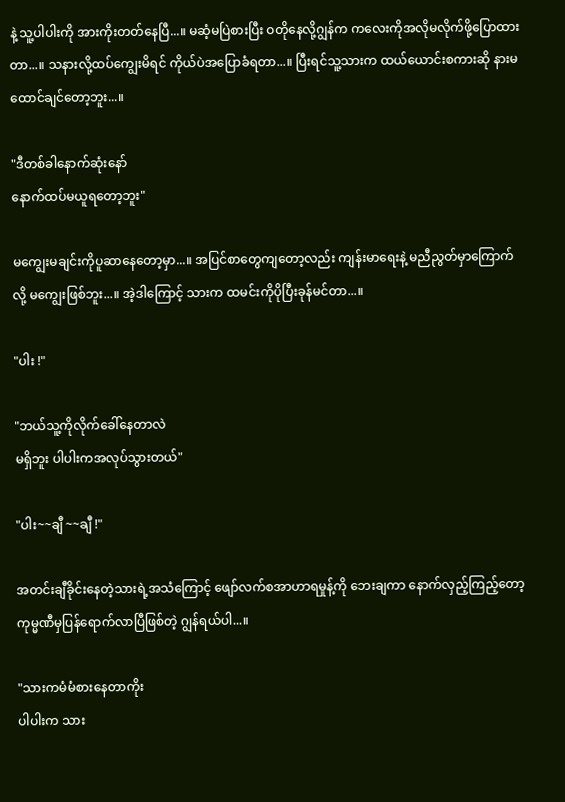နဲ့ သူ့ပါပါးကို အားကိုးတတ်နေပြီ...။ မဆံ့မပြဲစားပြီး ဝတိုနေလို့ဂျွန်က ကလေးကိုအလိုမလိုက်ဖို့ပြောထားတာ...။ သနားလို့ထပ်ကျွေးမိရင် ကိုယ်ပဲအပြောခံရတာ...။ ပြီးရင်သူ့သားက ထယ်ယောင်းစကားဆို နားမထောင်ချင်တော့ဘူး...။

"ဒီတစ်ခါနောက်ဆုံးနော်
နောက်ထပ်မယူရတော့ဘူး"

မကျွေးမချင်းကိုပူဆာနေတော့မှာ...။ အပြင်စာတွေကျတော့လည်း ကျန်းမာရေးနဲ့ မညီညွတ်မှာကြောက်လို့ မကျွေးဖြစ်ဘူး...။ အဲ့ဒါကြောင့် သားက ထမင်းကိုပိုပြီးခုန်မင်တာ...။

"ပါး !"

"ဘယ်သူ့ကိုလိုက်ခေါ်နေတာလဲ
မရှိဘူး ပါပါးကအလုပ်သွားတယ်"

"ပါး~~ချီ ~~ချီ !"

အတင်းချီခိုင်းနေတဲ့သားရဲ့အသံကြောင့် ဖျော်လက်စအာဟာရမှုန့်ကို ဘေးချကာ နောက်လှည့်ကြည့်တော့ ကုမ္မဏီမှပြန်ရောက်လာပြီဖြစ်တဲ့ ဂျွန်ရယ်ပါ...။

"သားကမံမံစားနေတာကိုး
ပါပါးက သား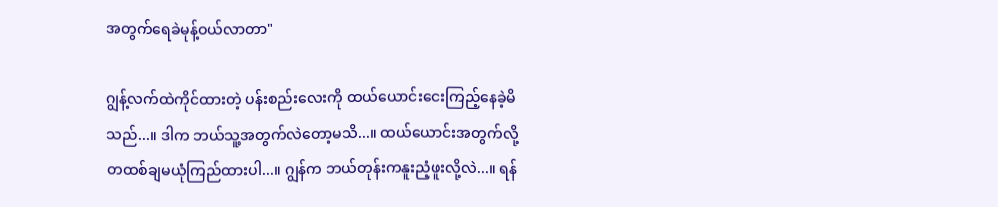အတွက်ရေခဲမုန့်ဝယ်လာတာ"

ဂျွန့်လက်ထဲကိုင်ထားတဲ့ ပန်းစည်းလေးကို ထယ်ယောင်းငေးကြည့်နေခဲ့မိသည်...။ ဒါက ဘယ်သူ့အတွက်လဲတော့မသိ...။ ထယ်ယောင်းအတွက်လို့ တထစ်ချမယုံကြည်ထားပါ...။ ဂျွန်က ဘယ်တုန်းကနူးညံ့ဖူးလို့လဲ...။ ရန်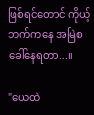ဖြစ်ရင်တောင် ကိုယ့်ဘက်ကနေ အမြဲစခေါ်နေရတာ...။

"ယေထဲ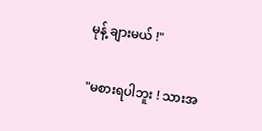မုန့် ချားမယ် !"

"မစားရပါဘူး ! သားအ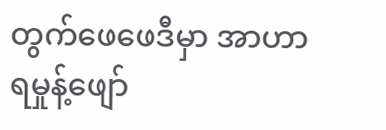တွက်ဖေဖေဒီမှာ အာဟာရမှုန့်ဖျော်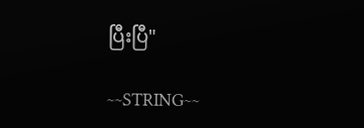ပြီးပြီ"

~~STRING~~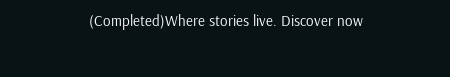(Completed)Where stories live. Discover now